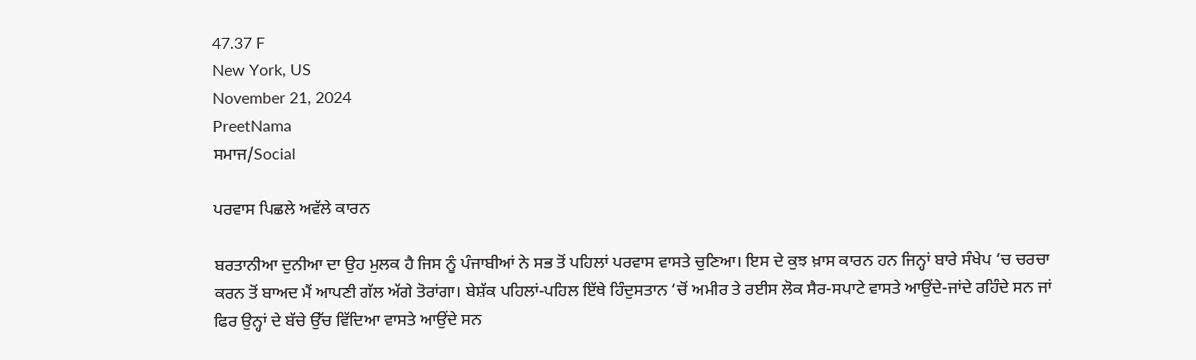47.37 F
New York, US
November 21, 2024
PreetNama
ਸਮਾਜ/Social

ਪਰਵਾਸ ਪਿਛਲੇ ਅਵੱਲੇ ਕਾਰਨ

ਬਰਤਾਨੀਆ ਦੁਨੀਆ ਦਾ ਉਹ ਮੁਲਕ ਹੈ ਜਿਸ ਨੂੰ ਪੰਜਾਬੀਆਂ ਨੇ ਸਭ ਤੋਂ ਪਹਿਲਾਂ ਪਰਵਾਸ ਵਾਸਤੇ ਚੁਣਿਆ। ਇਸ ਦੇ ਕੁਝ ਖ਼ਾਸ ਕਾਰਨ ਹਨ ਜਿਨ੍ਹਾਂ ਬਾਰੇ ਸੰਖੇਪ ‘ਚ ਚਰਚਾ ਕਰਨ ਤੋਂ ਬਾਅਦ ਮੈਂ ਆਪਣੀ ਗੱਲ ਅੱਗੇ ਤੋਰਾਂਗਾ। ਬੇਸ਼ੱਕ ਪਹਿਲਾਂ-ਪਹਿਲ ਇੱਥੇ ਹਿੰਦੁਸਤਾਨ ‘ਚੋਂ ਅਮੀਰ ਤੇ ਰਈਸ ਲੋਕ ਸੈਰ-ਸਪਾਟੇ ਵਾਸਤੇ ਆਉਂਦੇ-ਜਾਂਦੇ ਰਹਿੰਦੇ ਸਨ ਜਾਂ ਫਿਰ ਉਨ੍ਹਾਂ ਦੇ ਬੱਚੇ ਉੱਚ ਵਿੱਦਿਆ ਵਾਸਤੇ ਆਉਂਦੇ ਸਨ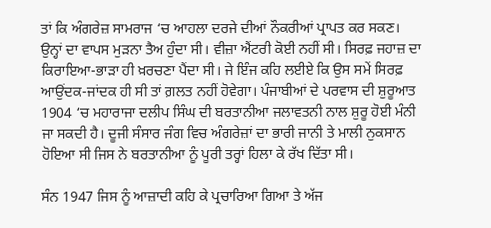ਤਾਂ ਕਿ ਅੰਗਰੇਜ਼ ਸਾਮਰਾਜ ‘ਚ ਆਹਲਾ ਦਰਜੇ ਦੀਆਂ ਨੌਕਰੀਆਂ ਪ੍ਰਾਪਤ ਕਰ ਸਕਣ। ਉਨ੍ਹਾਂ ਦਾ ਵਾਪਸ ਮੁੜਨਾ ਤੈਅ ਹੁੰਦਾ ਸੀ। ਵੀਜ਼ਾ ਐਂਟਰੀ ਕੋਈ ਨਹੀਂ ਸੀ। ਸਿਰਫ਼ ਜਹਾਜ਼ ਦਾ ਕਿਰਾਇਆ-ਭਾੜਾ ਹੀ ਖ਼ਰਚਣਾ ਪੈਂਦਾ ਸੀ। ਜੇ ਇੰਜ ਕਹਿ ਲਈਏ ਕਿ ਉਸ ਸਮੇਂ ਸਿਰਫ਼ ਆਉਂਦਕ-ਜਾਂਦਕ ਹੀ ਸੀ ਤਾਂ ਗ਼ਲਤ ਨਹੀਂ ਹੋਵੇਗਾ। ਪੰਜਾਬੀਆਂ ਦੇ ਪਰਵਾਸ ਦੀ ਸ਼ੁਰੂਆਤ 1904 ‘ਚ ਮਹਾਰਾਜਾ ਦਲੀਪ ਸਿੰਘ ਦੀ ਬਰਤਾਨੀਆ ਜਲਾਵਤਨੀ ਨਾਲ ਸ਼ੁਰੂ ਹੋਈ ਮੰਨੀ ਜਾ ਸਕਦੀ ਹੈ। ਦੂਜੀ ਸੰਸਾਰ ਜੰਗ ਵਿਚ ਅੰਗਰੇਜ਼ਾਂ ਦਾ ਭਾਰੀ ਜਾਨੀ ਤੇ ਮਾਲੀ ਨੁਕਸਾਨ ਹੋਇਆ ਸੀ ਜਿਸ ਨੇ ਬਰਤਾਨੀਆ ਨੂੰ ਪੂਰੀ ਤਰ੍ਹਾਂ ਹਿਲਾ ਕੇ ਰੱਖ ਦਿੱਤਾ ਸੀ।

ਸੰਨ 1947 ਜਿਸ ਨੂੰ ਆਜ਼ਾਦੀ ਕਹਿ ਕੇ ਪ੍ਰਚਾਰਿਆ ਗਿਆ ਤੇ ਅੱਜ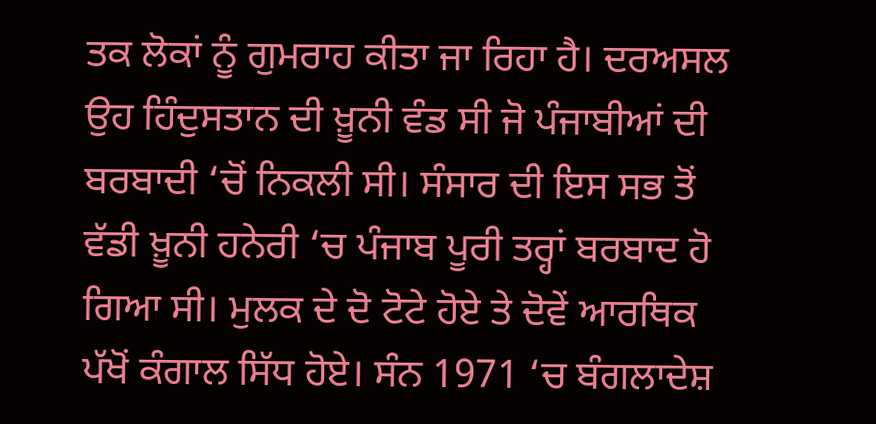ਤਕ ਲੋਕਾਂ ਨੂੰ ਗੁਮਰਾਹ ਕੀਤਾ ਜਾ ਰਿਹਾ ਹੈ। ਦਰਅਸਲ ਉਹ ਹਿੰਦੁਸਤਾਨ ਦੀ ਖ਼ੂਨੀ ਵੰਡ ਸੀ ਜੋ ਪੰਜਾਬੀਆਂ ਦੀ ਬਰਬਾਦੀ ‘ਚੋਂ ਨਿਕਲੀ ਸੀ। ਸੰਸਾਰ ਦੀ ਇਸ ਸਭ ਤੋਂ ਵੱਡੀ ਖ਼ੂਨੀ ਹਨੇਰੀ ‘ਚ ਪੰਜਾਬ ਪੂਰੀ ਤਰ੍ਹਾਂ ਬਰਬਾਦ ਹੋ ਗਿਆ ਸੀ। ਮੁਲਕ ਦੇ ਦੋ ਟੋਟੇ ਹੋਏ ਤੇ ਦੋਵੇਂ ਆਰਥਿਕ ਪੱਖੋਂ ਕੰਗਾਲ ਸਿੱਧ ਹੋਏ। ਸੰਨ 1971 ‘ਚ ਬੰਗਲਾਦੇਸ਼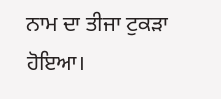ਨਾਮ ਦਾ ਤੀਜਾ ਟੁਕੜਾ ਹੋਇਆ।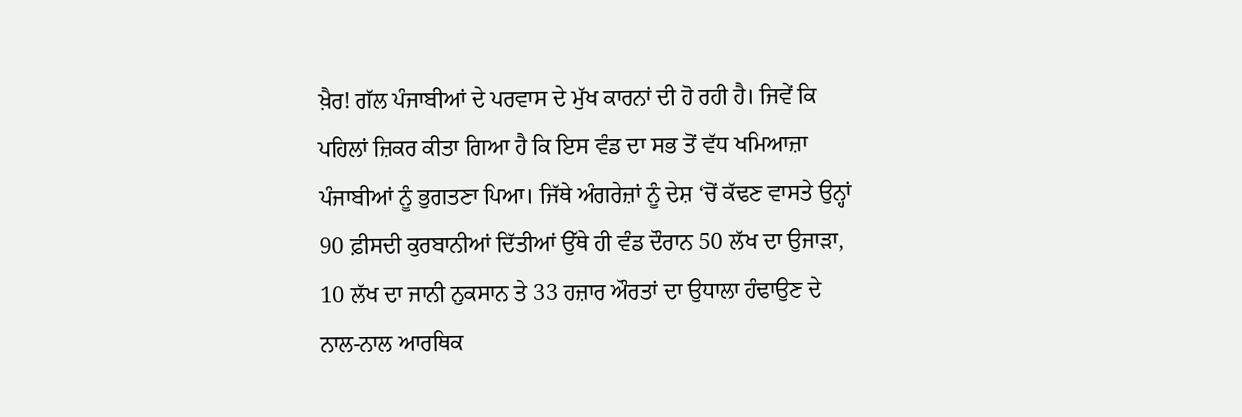ਖ਼ੈਰ! ਗੱਲ ਪੰਜਾਬੀਆਂ ਦੇ ਪਰਵਾਸ ਦੇ ਮੁੱਖ ਕਾਰਨਾਂ ਦੀ ਹੋ ਰਹੀ ਹੈ। ਜਿਵੇਂ ਕਿ ਪਹਿਲਾਂ ਜ਼ਿਕਰ ਕੀਤਾ ਗਿਆ ਹੈ ਕਿ ਇਸ ਵੰਡ ਦਾ ਸਭ ਤੋਂ ਵੱਧ ਖਮਿਆਜ਼ਾ ਪੰਜਾਬੀਆਂ ਨੂੰ ਭੁਗਤਣਾ ਪਿਆ। ਜਿੱਥੇ ਅੰਗਰੇਜ਼ਾਂ ਨੂੰ ਦੇਸ਼ ‘ਚੋਂ ਕੱਢਣ ਵਾਸਤੇ ਉਨ੍ਹਾਂ 90 ਫ਼ੀਸਦੀ ਕੁਰਬਾਨੀਆਂ ਦਿੱਤੀਆਂ ਉੱਥੇ ਹੀ ਵੰਡ ਦੌਰਾਨ 50 ਲੱਖ ਦਾ ਉਜਾੜਾ, 10 ਲੱਖ ਦਾ ਜਾਨੀ ਨੁਕਸਾਨ ਤੇ 33 ਹਜ਼ਾਰ ਔਰਤਾਂ ਦਾ ਉਧਾਲਾ ਹੰਢਾਉਣ ਦੇ ਨਾਲ-ਨਾਲ ਆਰਥਿਕ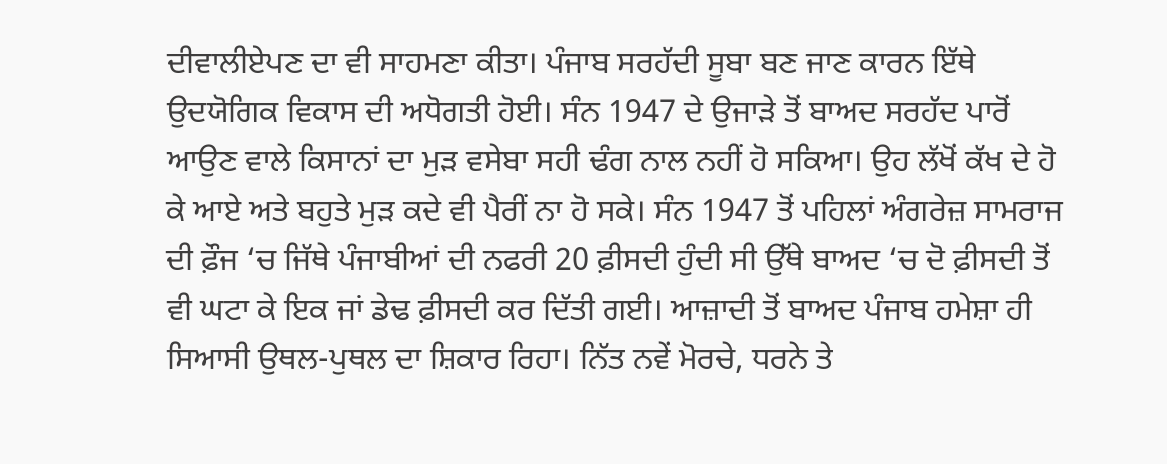ਦੀਵਾਲੀਏਪਣ ਦਾ ਵੀ ਸਾਹਮਣਾ ਕੀਤਾ। ਪੰਜਾਬ ਸਰਹੱਦੀ ਸੂਬਾ ਬਣ ਜਾਣ ਕਾਰਨ ਇੱਥੇ ਉਦਯੋਗਿਕ ਵਿਕਾਸ ਦੀ ਅਧੋਗਤੀ ਹੋਈ। ਸੰਨ 1947 ਦੇ ਉਜਾੜੇ ਤੋਂ ਬਾਅਦ ਸਰਹੱਦ ਪਾਰੋਂ ਆਉਣ ਵਾਲੇ ਕਿਸਾਨਾਂ ਦਾ ਮੁੜ ਵਸੇਬਾ ਸਹੀ ਢੰਗ ਨਾਲ ਨਹੀਂ ਹੋ ਸਕਿਆ। ਉਹ ਲੱਖੋਂ ਕੱਖ ਦੇ ਹੋ ਕੇ ਆਏ ਅਤੇ ਬਹੁਤੇ ਮੁੜ ਕਦੇ ਵੀ ਪੈਰੀਂ ਨਾ ਹੋ ਸਕੇ। ਸੰਨ 1947 ਤੋਂ ਪਹਿਲਾਂ ਅੰਗਰੇਜ਼ ਸਾਮਰਾਜ ਦੀ ਫ਼ੌਜ ‘ਚ ਜਿੱਥੇ ਪੰਜਾਬੀਆਂ ਦੀ ਨਫਰੀ 20 ਫ਼ੀਸਦੀ ਹੁੰਦੀ ਸੀ ਉੱਥੇ ਬਾਅਦ ‘ਚ ਦੋ ਫ਼ੀਸਦੀ ਤੋਂ ਵੀ ਘਟਾ ਕੇ ਇਕ ਜਾਂ ਡੇਢ ਫ਼ੀਸਦੀ ਕਰ ਦਿੱਤੀ ਗਈ। ਆਜ਼ਾਦੀ ਤੋਂ ਬਾਅਦ ਪੰਜਾਬ ਹਮੇਸ਼ਾ ਹੀ ਸਿਆਸੀ ਉਥਲ-ਪੁਥਲ ਦਾ ਸ਼ਿਕਾਰ ਰਿਹਾ। ਨਿੱਤ ਨਵੇਂ ਮੋਰਚੇ, ਧਰਨੇ ਤੇ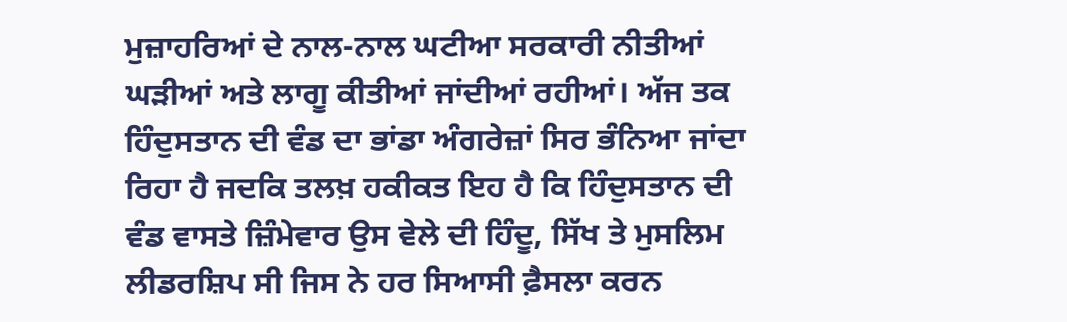ਮੁਜ਼ਾਹਰਿਆਂ ਦੇ ਨਾਲ-ਨਾਲ ਘਟੀਆ ਸਰਕਾਰੀ ਨੀਤੀਆਂ ਘੜੀਆਂ ਅਤੇ ਲਾਗੂ ਕੀਤੀਆਂ ਜਾਂਦੀਆਂ ਰਹੀਆਂ। ਅੱਜ ਤਕ ਹਿੰਦੁਸਤਾਨ ਦੀ ਵੰਡ ਦਾ ਭਾਂਡਾ ਅੰਗਰੇਜ਼ਾਂ ਸਿਰ ਭੰਨਿਆ ਜਾਂਦਾ ਰਿਹਾ ਹੈ ਜਦਕਿ ਤਲਖ਼ ਹਕੀਕਤ ਇਹ ਹੈ ਕਿ ਹਿੰਦੁਸਤਾਨ ਦੀ ਵੰਡ ਵਾਸਤੇ ਜ਼ਿੰਮੇਵਾਰ ਉਸ ਵੇਲੇ ਦੀ ਹਿੰਦੂ, ਸਿੱਖ ਤੇ ਮੁਸਲਿਮ ਲੀਡਰਸ਼ਿਪ ਸੀ ਜਿਸ ਨੇ ਹਰ ਸਿਆਸੀ ਫ਼ੈਸਲਾ ਕਰਨ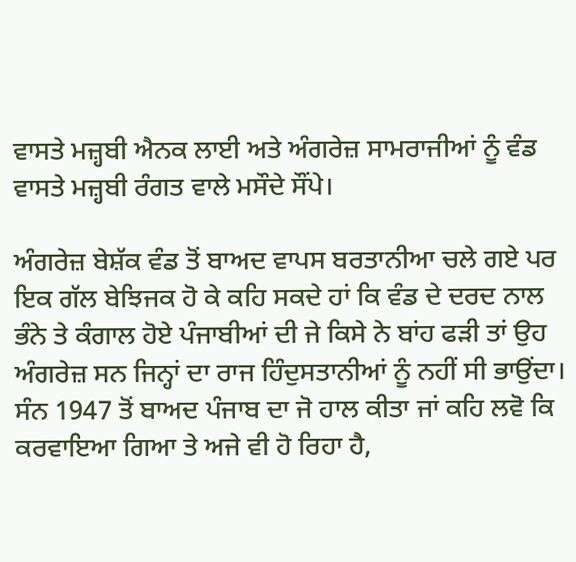ਵਾਸਤੇ ਮਜ਼੍ਹਬੀ ਐਨਕ ਲਾਈ ਅਤੇ ਅੰਗਰੇਜ਼ ਸਾਮਰਾਜੀਆਂ ਨੂੰ ਵੰਡ ਵਾਸਤੇ ਮਜ਼੍ਹਬੀ ਰੰਗਤ ਵਾਲੇ ਮਸੌਦੇ ਸੌਂਪੇ।

ਅੰਗਰੇਜ਼ ਬੇਸ਼ੱਕ ਵੰਡ ਤੋਂ ਬਾਅਦ ਵਾਪਸ ਬਰਤਾਨੀਆ ਚਲੇ ਗਏ ਪਰ ਇਕ ਗੱਲ ਬੇਝਿਜਕ ਹੋ ਕੇ ਕਹਿ ਸਕਦੇ ਹਾਂ ਕਿ ਵੰਡ ਦੇ ਦਰਦ ਨਾਲ ਭੰਨੇ ਤੇ ਕੰਗਾਲ ਹੋਏ ਪੰਜਾਬੀਆਂ ਦੀ ਜੇ ਕਿਸੇ ਨੇ ਬਾਂਹ ਫੜੀ ਤਾਂ ਉਹ ਅੰਗਰੇਜ਼ ਸਨ ਜਿਨ੍ਹਾਂ ਦਾ ਰਾਜ ਹਿੰਦੁਸਤਾਨੀਆਂ ਨੂੰ ਨਹੀਂ ਸੀ ਭਾਉਂਦਾ। ਸੰਨ 1947 ਤੋਂ ਬਾਅਦ ਪੰਜਾਬ ਦਾ ਜੋ ਹਾਲ ਕੀਤਾ ਜਾਂ ਕਹਿ ਲਵੋ ਕਿ ਕਰਵਾਇਆ ਗਿਆ ਤੇ ਅਜੇ ਵੀ ਹੋ ਰਿਹਾ ਹੈ,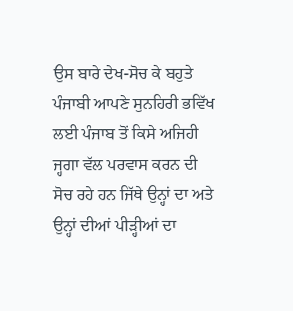ਉਸ ਬਾਰੇ ਦੇਖ-ਸੋਚ ਕੇ ਬਹੁਤੇ ਪੰਜਾਬੀ ਆਪਣੇ ਸੁਨਹਿਰੀ ਭਵਿੱਖ ਲਈ ਪੰਜਾਬ ਤੋਂ ਕਿਸੇ ਅਜਿਹੀ ਜ੍ਹਗਾ ਵੱਲ ਪਰਵਾਸ ਕਰਨ ਦੀ ਸੋਚ ਰਹੇ ਹਨ ਜਿੱਥੇ ਉਨ੍ਹਾਂ ਦਾ ਅਤੇ ਉਨ੍ਹਾਂ ਦੀਆਂ ਪੀੜ੍ਹੀਆਂ ਦਾ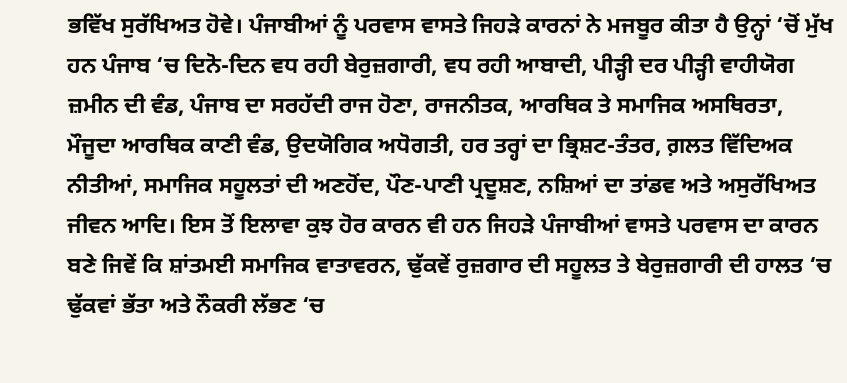ਭਵਿੱਖ ਸੁਰੱਖਿਅਤ ਹੋਵੇ। ਪੰਜਾਬੀਆਂ ਨੂੰ ਪਰਵਾਸ ਵਾਸਤੇ ਜਿਹੜੇ ਕਾਰਨਾਂ ਨੇ ਮਜਬੂਰ ਕੀਤਾ ਹੈ ਉਨ੍ਹਾਂ ‘ਚੋਂ ਮੁੱਖ ਹਨ ਪੰਜਾਬ ‘ਚ ਦਿਨੋ-ਦਿਨ ਵਧ ਰਹੀ ਬੇਰੁਜ਼ਗਾਰੀ, ਵਧ ਰਹੀ ਆਬਾਦੀ, ਪੀੜ੍ਹੀ ਦਰ ਪੀੜ੍ਹੀ ਵਾਹੀਯੋਗ ਜ਼ਮੀਨ ਦੀ ਵੰਡ, ਪੰਜਾਬ ਦਾ ਸਰਹੱਦੀ ਰਾਜ ਹੋਣਾ, ਰਾਜਨੀਤਕ, ਆਰਥਿਕ ਤੇ ਸਮਾਜਿਕ ਅਸਥਿਰਤਾ, ਮੌਜੂਦਾ ਆਰਥਿਕ ਕਾਣੀ ਵੰਡ, ਉਦਯੋਗਿਕ ਅਧੋਗਤੀ, ਹਰ ਤਰ੍ਹਾਂ ਦਾ ਭ੍ਰਿਸ਼ਟ-ਤੰਤਰ, ਗ਼ਲਤ ਵਿੱਦਿਅਕ ਨੀਤੀਆਂ, ਸਮਾਜਿਕ ਸਹੂਲਤਾਂ ਦੀ ਅਣਹੋਂਦ, ਪੌਣ-ਪਾਣੀ ਪ੍ਰਦੂਸ਼ਣ, ਨਸ਼ਿਆਂ ਦਾ ਤਾਂਡਵ ਅਤੇ ਅਸੁਰੱਖਿਅਤ ਜੀਵਨ ਆਦਿ। ਇਸ ਤੋਂ ਇਲਾਵਾ ਕੁਝ ਹੋਰ ਕਾਰਨ ਵੀ ਹਨ ਜਿਹੜੇ ਪੰਜਾਬੀਆਂ ਵਾਸਤੇ ਪਰਵਾਸ ਦਾ ਕਾਰਨ ਬਣੇ ਜਿਵੇਂ ਕਿ ਸ਼ਾਂਤਮਈ ਸਮਾਜਿਕ ਵਾਤਾਵਰਨ, ਢੁੱਕਵੇਂ ਰੁਜ਼ਗਾਰ ਦੀ ਸਹੂਲਤ ਤੇ ਬੇਰੁਜ਼ਗਾਰੀ ਦੀ ਹਾਲਤ ‘ਚ ਢੁੱਕਵਾਂ ਭੱਤਾ ਅਤੇ ਨੌਕਰੀ ਲੱਭਣ ‘ਚ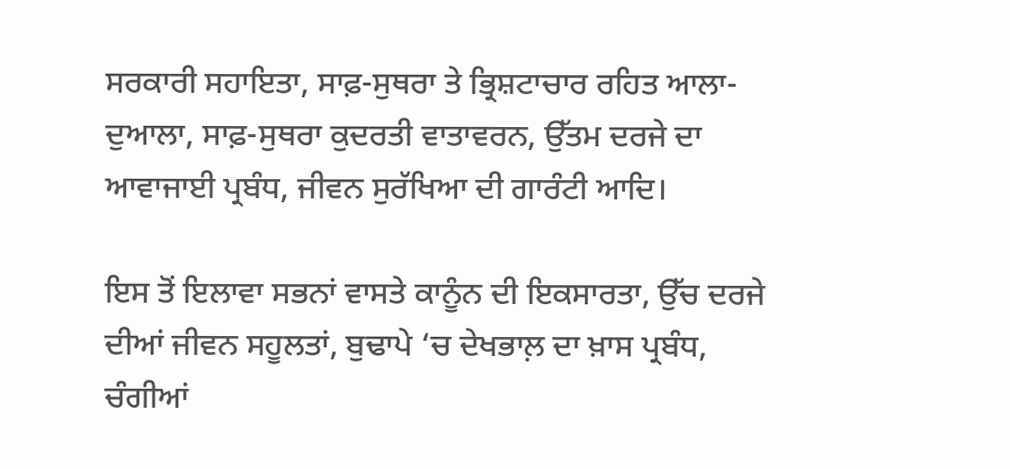ਸਰਕਾਰੀ ਸਹਾਇਤਾ, ਸਾਫ਼-ਸੁਥਰਾ ਤੇ ਭ੍ਰਿਸ਼ਟਾਚਾਰ ਰਹਿਤ ਆਲਾ-ਦੁਆਲਾ, ਸਾਫ਼-ਸੁਥਰਾ ਕੁਦਰਤੀ ਵਾਤਾਵਰਨ, ਉੱਤਮ ਦਰਜੇ ਦਾ ਆਵਾਜਾਈ ਪ੍ਰਬੰਧ, ਜੀਵਨ ਸੁਰੱਖਿਆ ਦੀ ਗਾਰੰਟੀ ਆਦਿ।

ਇਸ ਤੋਂ ਇਲਾਵਾ ਸਭਨਾਂ ਵਾਸਤੇ ਕਾਨੂੰਨ ਦੀ ਇਕਸਾਰਤਾ, ਉੱਚ ਦਰਜੇ ਦੀਆਂ ਜੀਵਨ ਸਹੂਲਤਾਂ, ਬੁਢਾਪੇ ‘ਚ ਦੇਖਭਾਲ਼ ਦਾ ਖ਼ਾਸ ਪ੍ਰਬੰਧ, ਚੰਗੀਆਂ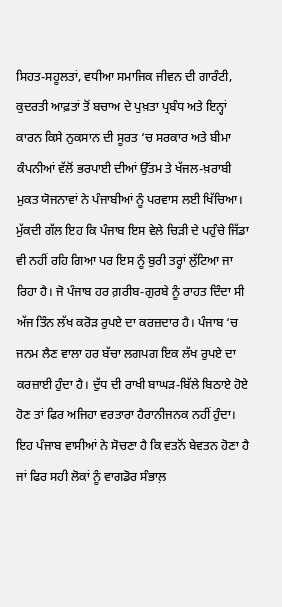ਸਿਹਤ-ਸਹੂਲਤਾਂ, ਵਧੀਆ ਸਮਾਜਿਕ ਜੀਵਨ ਦੀ ਗਾਰੰਟੀ, ਕੁਦਰਤੀ ਆਫ਼ਤਾਂ ਤੋਂ ਬਚਾਅ ਦੇ ਪੁਖ਼ਤਾ ਪ੍ਰਬੰਧ ਅਤੇ ਇਨ੍ਹਾਂ ਕਾਰਨ ਕਿਸੇ ਨੁਕਸਾਨ ਦੀ ਸੂਰਤ ‘ਚ ਸਰਕਾਰ ਅਤੇ ਬੀਮਾ ਕੰਪਨੀਆਂ ਵੱਲੋਂ ਭਰਪਾਈ ਦੀਆਂ ਉੱਤਮ ਤੇ ਖੱਜਲ-ਖ਼ਰਾਬੀ ਮੁਕਤ ਯੋਜਨਾਵਾਂ ਨੇ ਪੰਜਾਬੀਆਂ ਨੂੰ ਪਰਵਾਸ ਲਈ ਖਿੱਚਿਆ। ਮੁੱਕਦੀ ਗੱਲ ਇਹ ਕਿ ਪੰਜਾਬ ਇਸ ਵੇਲੇ ਚਿੜੀ ਦੇ ਪਹੁੰਚੇ ਜਿੱਡਾ ਵੀ ਨਹੀਂ ਰਹਿ ਗਿਆ ਪਰ ਇਸ ਨੂੰ ਬੁਰੀ ਤਰ੍ਹਾਂ ਲੁੱਟਿਆ ਜਾ ਰਿਹਾ ਹੈ। ਜੋ ਪੰਜਾਬ ਹਰ ਗ਼ਰੀਬ-ਗੁਰਬੇ ਨੂੰ ਰਾਹਤ ਦਿੰਦਾ ਸੀ ਅੱਜ ਤਿੰਨ ਲੱਖ ਕਰੋੜ ਰੁਪਏ ਦਾ ਕਰਜ਼ਦਾਰ ਹੈ। ਪੰਜਾਬ ‘ਚ ਜਨਮ ਲੈਣ ਵਾਲਾ ਹਰ ਬੱਚਾ ਲਗਪਗ ਇਕ ਲੱਖ ਰੁਪਏ ਦਾ ਕਰਜ਼ਾਈ ਹੁੰਦਾ ਹੈ। ਦੁੱਧ ਦੀ ਰਾਖੀ ਬਾਘੜ-ਬਿੱਲੇ ਬਿਠਾਏ ਹੋਏ ਹੋਣ ਤਾਂ ਫਿਰ ਅਜਿਹਾ ਵਰਤਾਰਾ ਹੈਰਾਨੀਜਨਕ ਨਹੀਂ ਹੁੰਦਾ। ਇਹ ਪੰਜਾਬ ਵਾਸੀਆਂ ਨੇ ਸੋਚਣਾ ਹੈ ਕਿ ਵਤਨੋਂ ਬੇਵਤਨ ਹੋਣਾ ਹੈ ਜਾਂ ਫਿਰ ਸਹੀ ਲੋਕਾਂ ਨੂੰ ਵਾਗਡੋਰ ਸੰਭਾਲ਼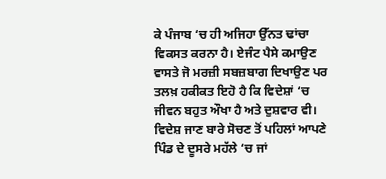ਕੇ ਪੰਜਾਬ ‘ਚ ਹੀ ਅਜਿਹਾ ਉੱਨਤ ਢਾਂਚਾ ਵਿਕਸਤ ਕਰਨਾ ਹੈ। ਏਜੰਟ ਪੈਸੇ ਕਮਾਉਣ ਵਾਸਤੇ ਜੋ ਮਰਜ਼ੀ ਸਬਜ਼ਬਾਗ ਦਿਖਾਉਣ ਪਰ ਤਲਖ਼ ਹਕੀਕਤ ਇਹੋ ਹੈ ਕਿ ਵਿਦੇਸ਼ਾਂ ‘ਚ ਜੀਵਨ ਬਹੁਤ ਔਖਾ ਹੈ ਅਤੇ ਦੁਸ਼ਵਾਰ ਵੀ। ਵਿਦੇਸ਼ ਜਾਣ ਬਾਰੇ ਸੋਚਣ ਤੋਂ ਪਹਿਲਾਂ ਆਪਣੇ ਪਿੰਡ ਦੇ ਦੂਸਰੇ ਮਹੱਲੇ ‘ਚ ਜਾਂ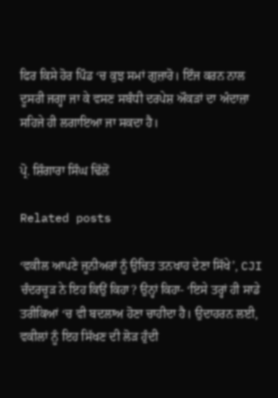ਫਿਰ ਕਿਸੇ ਹੋਰ ਪਿੰਡ ‘ਚ ਕੁਝ ਸਮਾਂ ਗੁਜ਼ਾਰੋ। ਇੰਜ ਕਰਨ ਨਾਲ ਦੂਸਰੀ ਜਗ੍ਹਾ ਜਾ ਕੇ ਵਸਣ ਸਬੰਧੀ ਦਰਪੇਸ਼ ਔਕੜਾਂ ਦਾ ਅੰਦਾਜ਼ਾ ਸਹਿਜੇ ਹੀ ਲਗਾਇਆ ਜਾ ਸਕਦਾ ਹੈ।

ਪ੍ਰੋ. ਸ਼ਿੰਗਾਰਾ ਸਿੰਘ ਢਿੱਲੋਂ

Related posts

‘ਵਕੀਲ ਆਪਣੇ ਜੂਨੀਅਰਾਂ ਨੂੰ ਉਚਿਤ ਤਨਖਾਹ ਦੇਣਾ ਸਿੱਖੇ’, CJI ਚੰਦਰਚੂੜ ਨੇ ਇਹ ਕਿਉਂ ਕਿਹਾ? ਉਨ੍ਹਾਂ ਕਿਹਾ- ‘ਇਸੇ ਤਰ੍ਹਾਂ ਹੀ ਸਾਡੇ ਤਰੀਕਿਆਂ ‘ਚ ਵੀ ਬਦਲਾਅ ਹੋਣਾ ਚਾਹੀਦਾ ਹੈ। ਉਦਾਹਰਨ ਲਈ, ਵਕੀਲਾਂ ਨੂੰ ਇਹ ਸਿੱਖਣ ਦੀ ਲੋੜ ਹੁੰਦੀ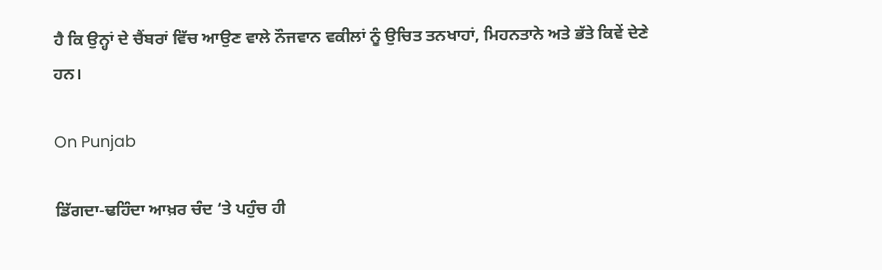ਹੈ ਕਿ ਉਨ੍ਹਾਂ ਦੇ ਚੈਂਬਰਾਂ ਵਿੱਚ ਆਉਣ ਵਾਲੇ ਨੌਜਵਾਨ ਵਕੀਲਾਂ ਨੂੰ ਉਚਿਤ ਤਨਖਾਹਾਂ, ਮਿਹਨਤਾਨੇ ਅਤੇ ਭੱਤੇ ਕਿਵੇਂ ਦੇਣੇ ਹਨ।

On Punjab

ਡਿੱਗਦਾ-ਢਹਿੰਦਾ ਆਖ਼ਰ ਚੰਦ ‘ਤੇ ਪਹੁੰਚ ਹੀ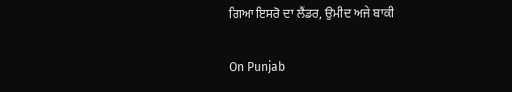ਗਿਆ ਇਸਰੋ ਦਾ ਲੈਂਡਰ, ਉਮੀਦ ਅਜੇ ਬਾਕੀ

On Punjab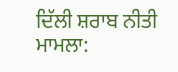ਦਿੱਲੀ ਸ਼ਰਾਬ ਨੀਤੀ ਮਾਮਲਾ: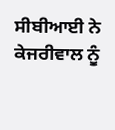ਸੀਬੀਆਈ ਨੇ ਕੇਜਰੀਵਾਲ ਨੂੰ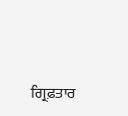ਗ੍ਰਿਫ਼ਤਾਰ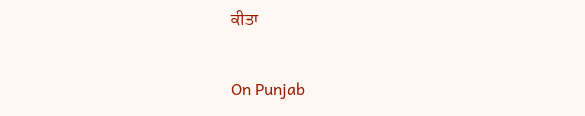ਕੀਤਾ

On Punjab